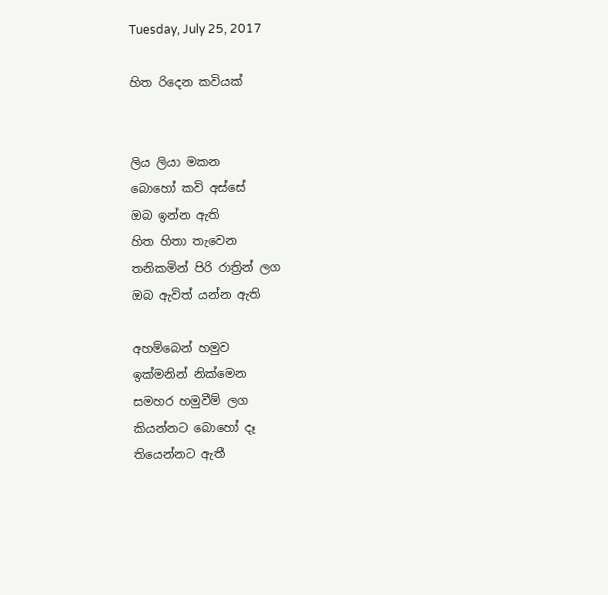Tuesday, July 25, 2017

හිත රිදෙන කවියක්


ලිය ලියා මකන
බොහෝ කවි අස්සේ
ඔබ ඉන්න ඇති
හිත හිතා තැවෙන
තනිකමින් පිරි රාත්‍රින් ලග
ඔබ ඇවිත් යන්න ඇති

අහම්බෙන් හමුව
ඉක්මනින් නික්මෙන
සමහර හමුවීම් ලග
කියන්නට බොහෝ දෑ
තියෙන්නට ඇතී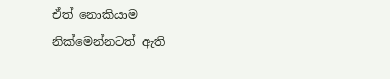ඒත් නොකියාම
නික්මෙන්නටත් ඇති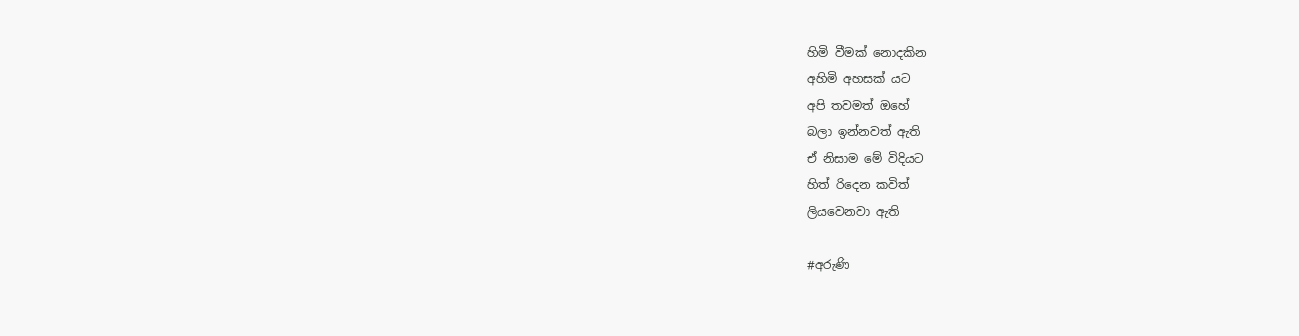හිමි වීමක් නොදකින
අහිමි අහසක් යට
අපි තවමත් ඔහේ
බලා ඉන්නවත් ඇති
ඒ නිසාම මේ විදියට
හිත් රිදෙන කවිත්
ලියවෙනවා ඇති

#අරුණි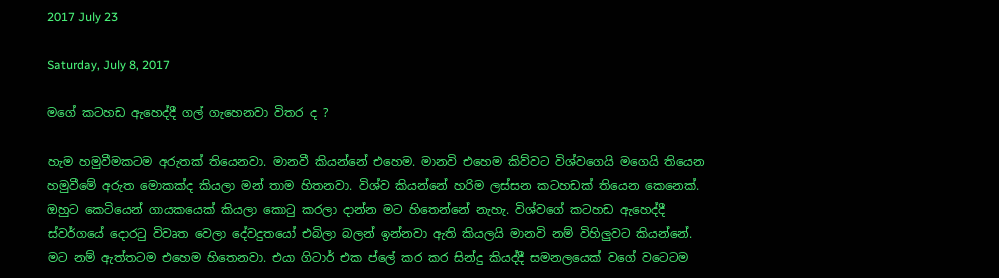2017 July 23

Saturday, July 8, 2017

මගේ කටහඩ ඇහෙද්දී ගල් ගැහෙනවා විතර ද ?

හැම හමුවීමකටම අරුතක් තියෙනවා. මානවී කියන්නේ එහෙම. මානවි එහෙම කිව්වට විශ්වගෙයි මගෙයි තියෙන හමුවීමේ අරුත මොකක්ද කියලා මන් තාම හිතනවා. විශ්ව කියන්නේ හරිම ලස්සන කටහඩක් තියෙන කෙනෙක්. ඔහුට කෙටියෙන් ගායකයෙක් කියලා කොටු කරලා දාන්න මට හිතෙන්නේ නැහැ. විශ්වගේ කටහඩ ඇහෙද්දී ස්වර්ගයේ දොරටු විවෘත වෙලා දේවදුතයෝ එබිලා බලන් ඉන්නවා ඇති කියලයි මානවි නම් විහිලුවට කියන්නේ. මට නම් ඇත්තටම එහෙම හිතෙනවා. එයා ගිටාර් එක ප්ලේ කර කර සින්දු කියද්දී සමනලයෙක් වගේ වටෙටම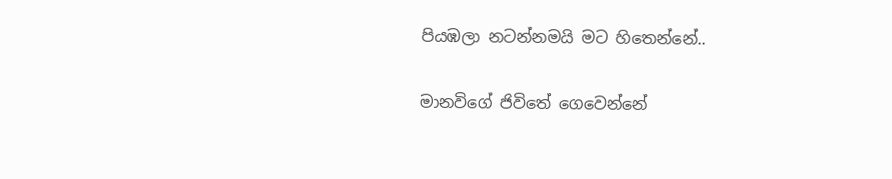පියඹලා නටන්නමයි මට හිතෙන්නේ..

මානවිගේ ජිවිතේ ගෙවෙන්නේ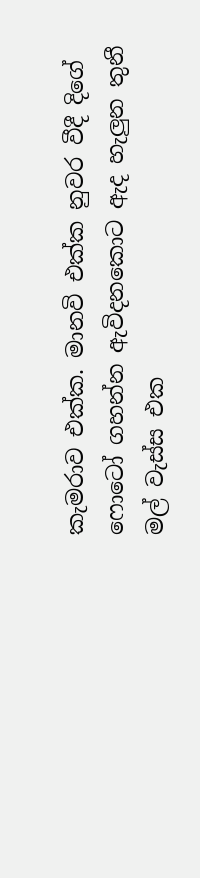කැමරාව එක්ක. මානවි එක්ක නුවර වීදී දිගේ ෆොටෝ ගහන්න ඇවිදනකොට ඇද හැලුන තුනී මල් වැස්ස එක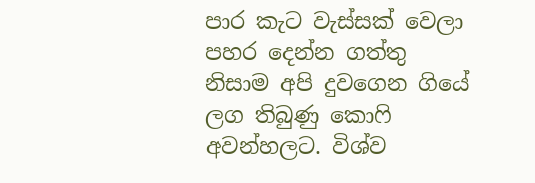පාර කැට වැස්සක් වෙලා පහර දෙන්න ගත්තු නිසාම අපි දුවගෙන ගියේ ලග තිබුණු කොෆි අවන්හලට. විශ්ව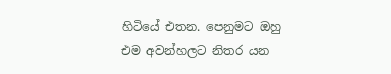හිටියේ එතන. පෙනුමට ඔහු එම අවන්හලට නිතර යන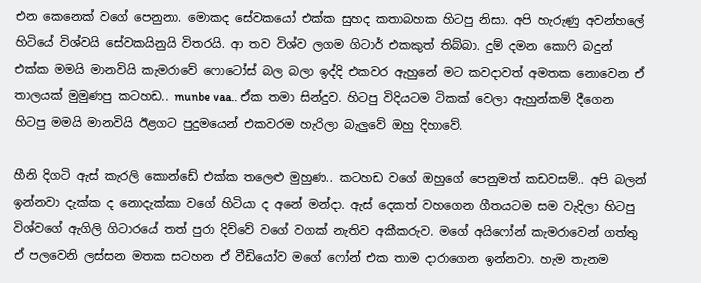එන කෙනෙක් වගේ පෙනුනා. මොකද සේවකයෝ එක්ක සුහද කතාබහක හිටපු නිසා. අපි හැරුණු අවන්හලේ හිටියේ විශ්වයි සේවකයිනුයි විතරයි. ආ තව විශ්ව ලගම ගිටාර් එකකුත් තිබ්බා. දුම් දමන කොෆි බදුන් එක්ක මමයි මානවියි කැමරාවේ ෆොටෝස් බල බලා ඉද්දි එකවර ඇහුනේ මට කවදාවත් අමතක නොවෙන ඒ තාලයක් මුමුණපු කටහඩ.. munbe vaa.. ඒක තමා සින්දුව. හිටපු විදියටම ටිකක් වෙලා ඇහුන්කම් දීගෙන හිටපු මමයි මානවියි ඊළගට පුදුමයෙන් එකවරම හැරිලා බැලුවේ ඔහු දිහාවේ.

හීනි දිගටි ඇස් කැරලි කොන්ඩේ එක්ක තලෙළු මුහුණ.. කටහඩ වගේ ඔහුගේ පෙනුමත් කඩවසම්.. අපි බලන් ඉන්නවා දැක්ක ද නොදැක්කා වගේ හිටියා ද අනේ මන්දා. ඇස් දෙකත් වහගෙන ගීතයටම සම වැදිලා හිටපු විශ්වගේ ඇගිලි ගිටාරයේ තත් පුරා දිව්වේ වගේ වගක් නැතිව අකීකරුව. මගේ අයිෆෝන් කැමරාවෙන් ගත්තු ඒ පලවෙනි ලස්සන මතක සටහන ඒ වීඩියෝව මගේ ෆෝන් එක තාම දාරාගෙන ඉන්නවා. හැම තැනම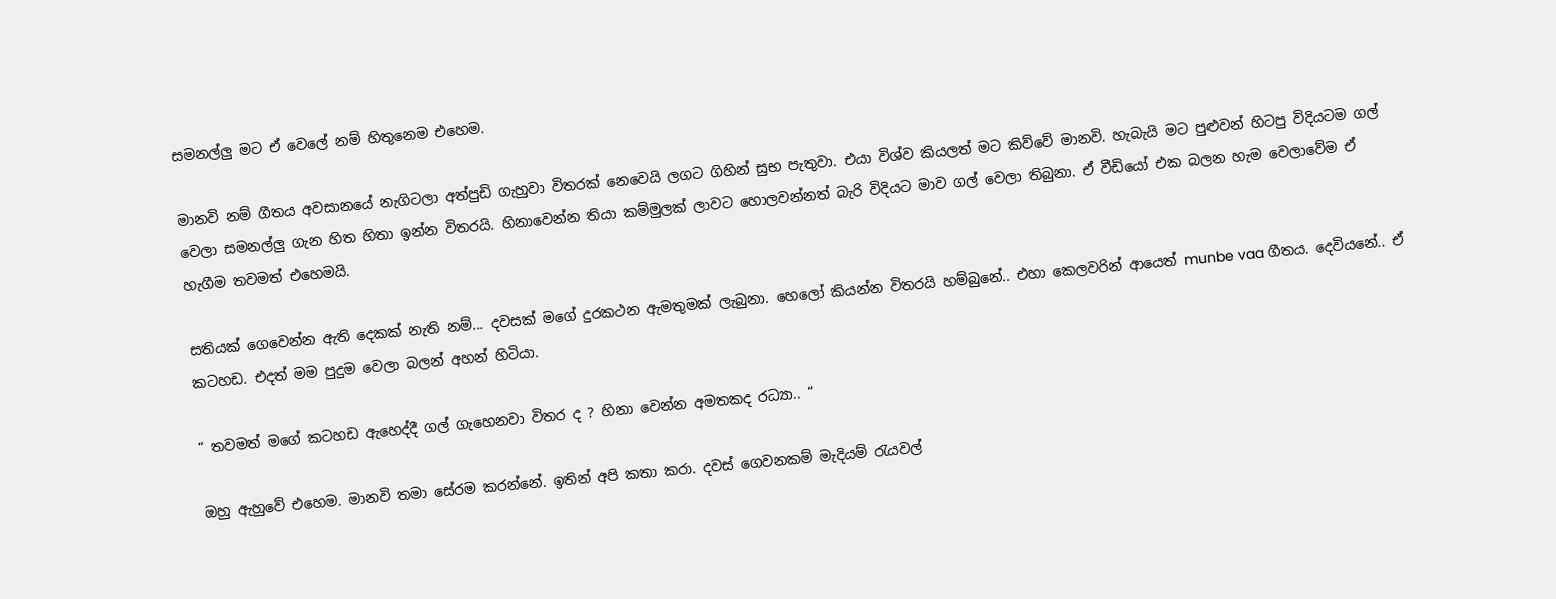සමනල්ලු මට ඒ වෙලේ නම් හිතුනෙම එහෙම.

මානවි නම් ගීතය අවසානයේ නැගිටලා අත්පුඩි ගැහුවා විතරක් නෙවෙයි ලගට ගිහින් සුභ පැතුවා. එයා විශ්ව කියලත් මට කිව්වේ මානවි. හැබැයි මට පුළුවන් හිටපු විදියටම ගල් වෙලා සමනල්ලු ගැන හිත හිතා ඉන්න විතරයි. හිනාවෙන්න තියා කම්මුලක් ලාවට හොලවන්නත් බැරි විදියට මාව ගල් වෙලා තිබුනා. ඒ වීඩියෝ එක බලන හැම වෙලාවේම ඒ හැගීම තවමත් එහෙමයි.

සතියක් ගෙවෙන්න ඇති දෙකක් නැති නම්... දවසක් මගේ දුරකථන ඇමතුමක් ලැබුනා. හෙලෝ කියන්න විතරයි හම්බුනේ.. එහා කෙලවරින් ආයෙත් munbe vaa ගීතය. දෙවියනේ.. ඒ කටහඩ. එදත් මම පුදුම වෙලා බලන් අහන් හිටියා.

“ තවමත් මගේ කටහඩ ඇහෙද්දී ගල් ගැහෙනවා විතර ද ? හිනා වෙන්න අමතකද රධ්‍යා.. “

ඔහු ඇහුවේ එහෙම. මානවි තමා සේරම කරන්නේ. ඉතින් අපි කතා කරා. දවස් ගෙවනකම් මැදියම් රැයවල්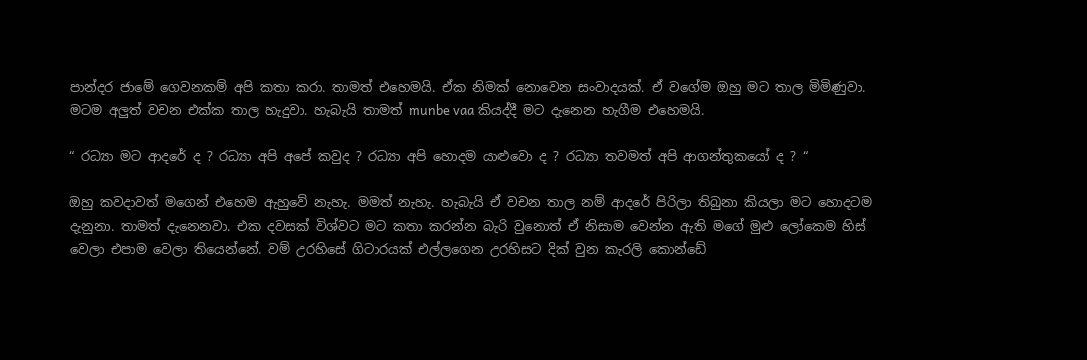පාන්දර ජාමේ ගෙවනකම් අපි කතා කරා. තාමත් එහෙමයි. ඒක නිමක් නොවෙන සංවාදයක්. ඒ වගේම ඔහු මට තාල මිමිණුවා. මටම අලුත් වචන එක්ක තාල හැදුවා. හැබැයි තාමත් munbe vaa කියද්දී මට දැනෙන හැගීම එහෙමයි.

“ රධ්‍යා මට ආදරේ ද ? රධ්‍යා අපි අපේ කවුද ? රධ්‍යා අපි හොදම යාළුවො ද ? රධ්‍යා තවමත් අපි ආගන්තුකයෝ ද ? “

ඔහු කවදාවත් මගෙන් එහෙම ඇහුවේ නැහැ. මමත් නැහැ. හැබැයි ඒ වචන තාල නම් ආදරේ පිරිලා තිබුනා කියලා මට හොදටම දැනුනා. තාමත් දැනෙනවා. එක දවසක් විශ්වට මට කතා කරන්න බැරි වුනොත් ඒ නිසාම වෙන්න ඇති මගේ මුළු ලෝකෙම හිස් වෙලා එපාම වෙලා තියෙන්නේ. වම් උරහිසේ ගිටාරයක් එල්ලගෙන උරහිසට දික් වුන කැරලි කොන්ඩේ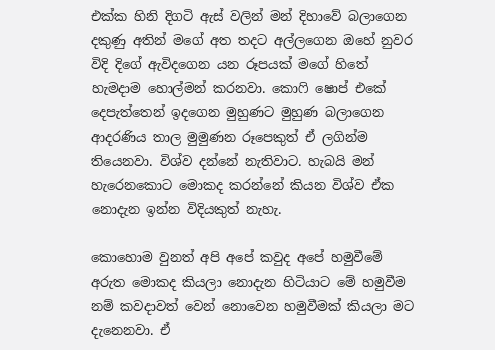එක්ක හිනි දිගටි ඇස් වලින් මන් දිහාවේ බලාගෙන දකුණු අතින් මගේ අත තදට අල්ලගෙන ඔහේ නුවර විදි දිගේ ඇවිදගෙන යන රූපයක් මගේ හිතේ හැමදාම හොල්මන් කරනවා. කොෆි ෂොප් එකේ දෙපැත්තෙන් ඉදගෙන මුහුණට මුහුණ බලාගෙන ආදරණිය තාල මුමුණන රූපෙකුත් ඒ ලගින්ම තියෙනවා. විශ්ව දන්නේ නැතිවාට. හැබයි මන් හැරෙනකොට මොකද කරන්නේ කියන විශ්ව ඒක නොදැන ඉන්න විදියකුත් නැහැ.

කොහොම වුනත් අපි අපේ කවුද අපේ හමුවීමේ අරුත මොකද කියලා නොදැන හිටියාට මේ හමුවීම නම් කවදාවත් වෙන් නොවෙන හමුවීමක් කියලා මට දැනෙනවා. ඒ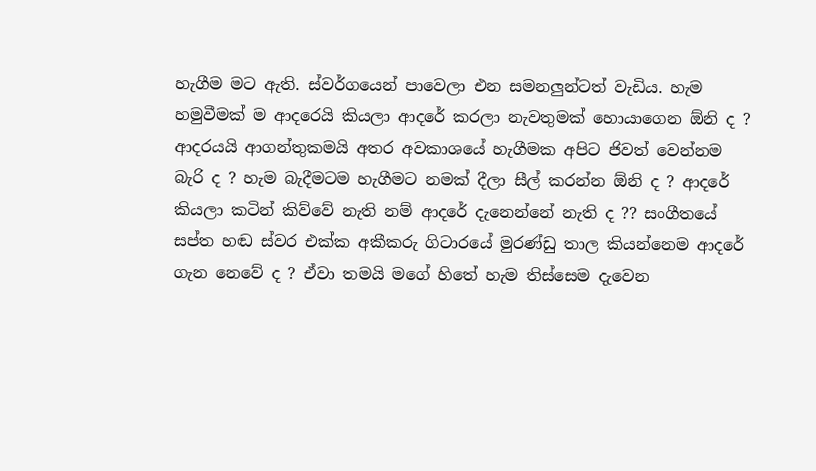හැගීම මට ඇති. ස්වර්ගයෙන් පාවෙලා එන සමනලුන්ටත් වැඩිය. හැම හමුවීමක් ම ආදරෙයි කියලා ආදරේ කරලා නැවතුමක් හොයාගෙන ඕනි ද ? ආදරයයි ආගන්තුකමයි අතර අවකාශයේ හැගීමක අපිට ජිවත් වෙන්නම බැරි ද ? හැම බැදීමටම හැගීමට නමක් දීලා සීල් කරන්න ඕනි ද ? ආදරේ කියලා කටින් කිව්වේ නැති නම් ආදරේ දැනෙන්නේ නැති ද ?? සංගීතයේ සප්ත හඬ ස්වර එක්ක අකීකරු ගිටාරයේ මුරණ්ඩු තාල කියන්නෙම ආදරේ ගැන නෙවේ ද ? ඒවා තමයි මගේ හිතේ හැම තිස්සෙම දැවෙන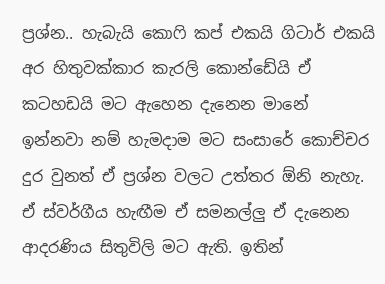ප්‍රශ්න.. හැබැයි කොෆි කප් එකයි ගිටාර් එකයි අර හිතුවක්කාර කැරලි කොන්ඩේයි ඒ කටහඩයි මට ඇහෙන දැනෙන මානේ ඉන්නවා නම් හැමදාම මට සංසාරේ කොච්චර දුර වුනත් ඒ ප්‍රශ්න වලට උත්තර ඕනි නැහැ. ඒ ස්වර්ගීය හැඟීම ඒ සමනල්ලු ඒ දැනෙන ආදරණිය සිතුවිලි මට ඇති. ඉතින්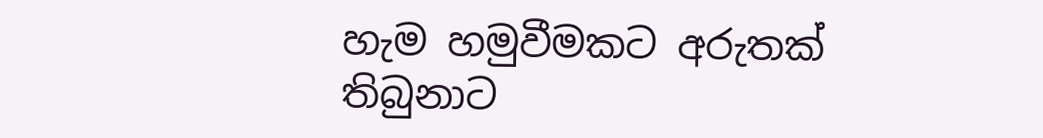හැම හමුවීමකට අරුතක් තිබුනාට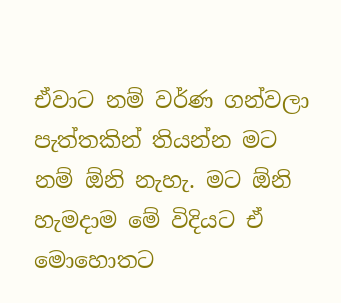ඒවාට නම් වර්ණ ගන්වලා පැත්තකින් තියන්න මට නම් ඕනි නැහැ. මට ඕනි හැමදාම මේ විදියට ඒ මොහොතට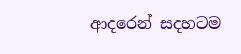ආදරෙන් සදහටම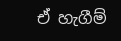ඒ හැගීම්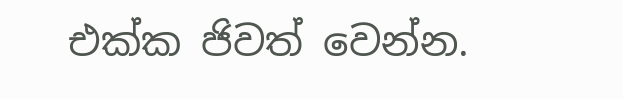එක්ක ජිවත් වෙන්න.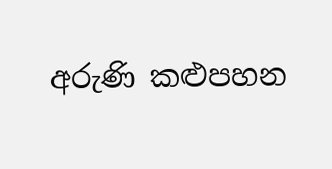අරුණි කළුපහන